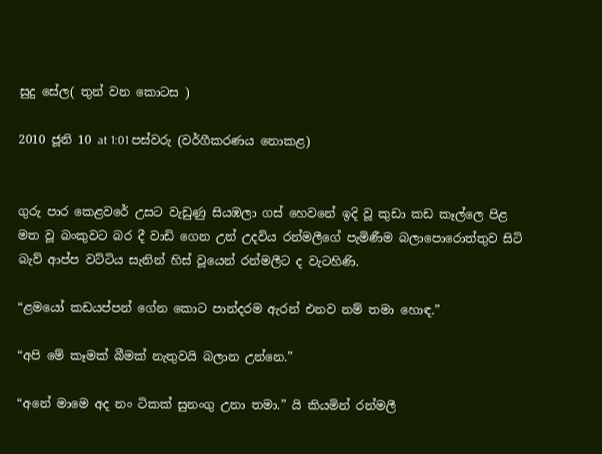සුදු සේල( තුන් වන කොටස )

2010 ජූනි 10 at 1:01 පස්වරු (වර්ගීකරණය නොකළ)


ගුරු පාර කෙළවරේ උසට වැඩුණු සියඹලා ගස් හෙවනේ ඉදි වූ කුඩා කඩ කෑල්ලෙ පිළ මත වූ බංකුවට බර දී වාඩි ගෙන උන් උදවිය රන්මලීගේ පැමිණීම බලාපොරොත්තුව සිටි බැව් ආප්ප වට්ටිය සැනින් හිස් වූයෙන් රන්මලීට ද වැටහිණි.

“ළමයෝ කඩයප්පන් ගේන කොට පාන්දරම ඇරන් එනව නම් තමා හොඳ.”

“අපි මේ කෑමක් බීමක් නැතුවයි බලාන උන්නෙ.”

“අනේ මාමෙ අද නං ටිකක් සුනංගු උනා තමා.” යි කියමින් රන්මලී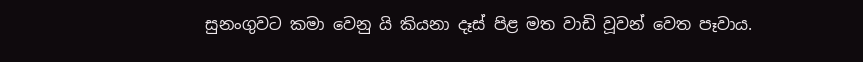සුනංගුවට කමා වෙනු යි කියනා දෑස් පිළ මත වාඩි වූවන් වෙත පෑවාය.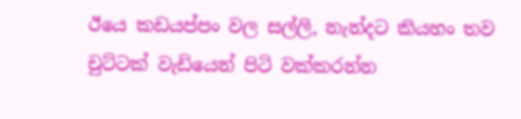ඊයෙ කඩයප්පං වල සල්ලි, නැන්දට කියහං තව චුට්ටක් වැඩියෙන් පිටි වක්කරන්න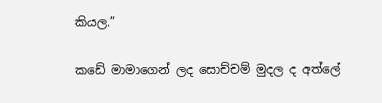කියල.”

කඩේ මාමාගෙන් ලද සොච්චම් මුදල ද අත්ලේ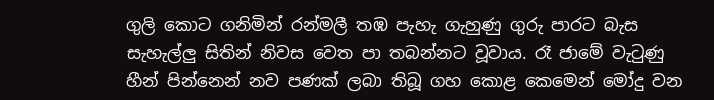ගුලි කොට ගනිමින් රන්මලී තඹ පැහැ ගැහුණු ගුරු පාරට බැස සැහැල්ලු සිතින් නිවස වෙත පා තබන්නට වූවාය. රෑ ජාමේ වැටුණු හීන් පින්නෙන් නව පණක් ලබා තිබූ ගහ කොළ කෙමෙන් මෝදු වන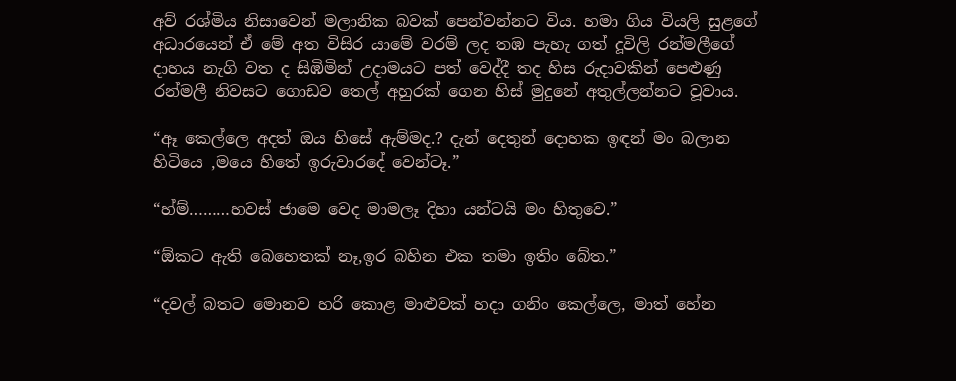අව් රශ්මිය නිසාවෙන් මලානික බවක් පෙන්වන්නට විය. හමා ගිය වියලි සුළගේ අධාරයෙන් ඒ මේ අත විසිර යාමේ වරම් ලද තඹ පැහැ ගත් දූවිලි රන්මලීගේ දාහය නැගි වත ද සිඹිමින් උදාමයට පත් වෙද්දී තද හිස රුදාවකින් පෙළුණු රන්මලී නිවසට ගොඩව තෙල් අහුරක් ගෙන හිස් මුදුනේ අතුල්ලන්නට වූවාය.

“ඈ කෙල්ලෙ අදත් ඔය හිසේ ඇම්මද.? දැන් දෙතුන් දොහක ඉඳන් මං බලාන හිටියෙ ,මයෙ හිතේ ඉරුවාරදේ වෙන්ටෑ.”

“හ්ම්………හවස් ජාමෙ වෙද මාමලෑ දිහා යන්ටයි මං හිතුවෙ.”

“ඕකට ඇති බෙහෙතක් නෑ,ඉර බහින එක තමා ඉතිං බේත.”

“දවල් බතට මොනව හරි කොළ මාළුවක් හදා ගනිං කෙල්ලෙ, මාත් හේන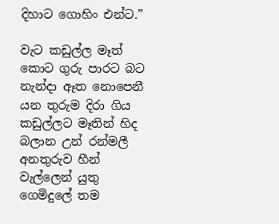දිහාට ගොහිං එන්ට.”

වැට කඩුල්ල මෑත් කොට ගුරු පාරට බට නැන්දා ඈත නොපෙනී යන තුරුම දිරා ගිය කඩුල්ලට මෑතින් හිද බලාන උන් රන්මලී අනතුරුව හීන් වැල්ලෙන් යුතු ගෙමිදුලේ තම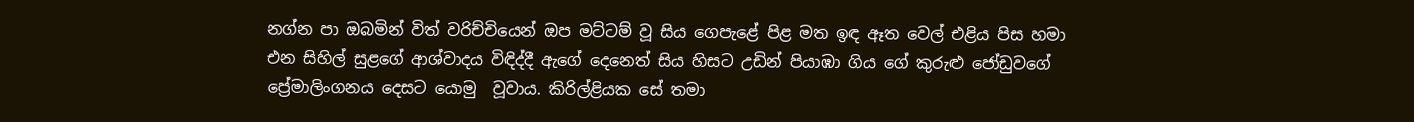නග්න පා ඔබමින් විත් වරිච්චියෙන් ඔප මට්ටම් වූ සිය ගෙපැළේ පිළ මත ඉඳ ඈත වෙල් එළිය පිස හමා එන සිහිල් සුළගේ ආශ්වාදය විඳිද්දී ඇගේ දෙනෙත් සිය හිසට උඩින් පියාඹා ගිය ගේ කුරුළු ජෝඩුවගේ ප්‍රේමාලිංගනය දෙසට යොමු  වූවාය. කිරිල්ළියක සේ තමා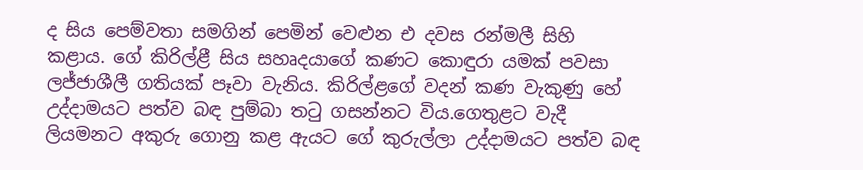ද සිය පෙම්වතා සමගින් පෙමින් වෙළුන එ දවස රන්මලී සිහි කළාය. ගේ කිරිල්ළී සිය සහෘදයාගේ කණට කොඳුරා යමක් පවසා ලජ්ජාශීලී ගතියක් පෑවා වැනිය. කිරිල්ළගේ වදන් කණ වැකුණු හේ උද්දාමයට පත්ව බඳ පුම්බා තටු ගසන්නට විය.ගෙතුළට වැදී ලියමනට අකුරු ගොනු කළ ඇයට ගේ කුරුල්ලා උද්දාමයට පත්ව බඳ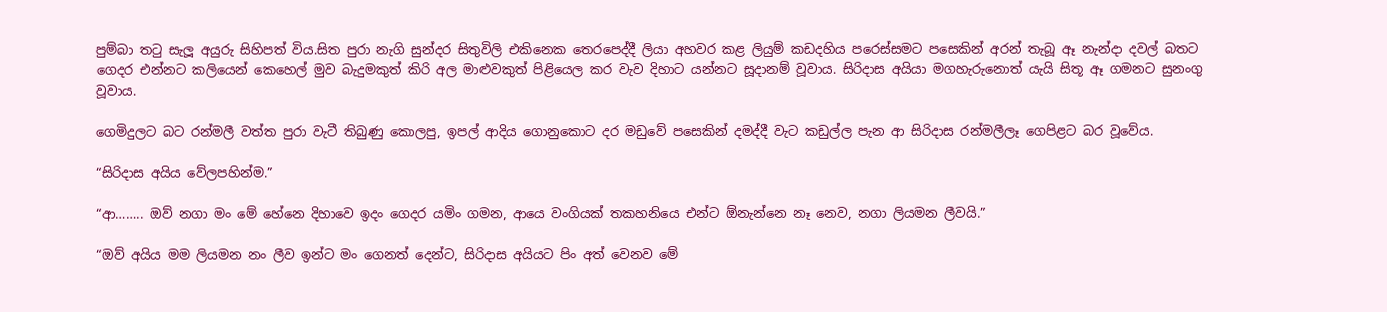පුම්බා තටු සැලූ අයුරු සිහිපත් විය.සිත පුරා නැගි සුන්දර සිතුවිලි එකිනෙක තෙරපෙද්දී ලියා අහවර කළ ලියුම් කඩදහිය පරෙස්සමට පසෙකින් අරන් තැබූ ඈ නැන්දා දවල් බතට ගෙදර එන්නට කලියෙන් කෙහෙල් මුව බැදුමකුත් කිරි අල මාළුවකුත් පිළියෙල කර වැව දිහාට යන්නට සූදානම් වූවාය. සිරිදාස අයියා මගහැරුනොත් යැයි සිතූ ඈ ගමනට සුනංගු වූවාය.

ගෙමිදුලට බට රන්මලී වත්ත පුරා වැටී තිබුණු කොලපු, ඉපල් ආදිය ගොනුකොට දර මඩුවේ පසෙකින් දමද්දී වැට කඩුල්ල පැන ආ සිරිදාස රන්මලීලෑ ගෙපිළට බර වූවේය.

“සිරිදාස අයිය වේලපහින්ම.”

“ආ…….. ඔව් නගා මං මේ හේනෙ දිහාවෙ ඉදං ගෙදර යමිං ගමන, ආයෙ වංගියක් තකහනියෙ එන්ට ඕනැන්නෙ නෑ නෙව, නගා ලියමන ලීවයි.”

“ඔව් අයිය මම ලියමන නං ලීව ඉන්ට මං ගෙනත් දෙන්ට, සිරිදාස අයියට පිං අත් වෙනව මේ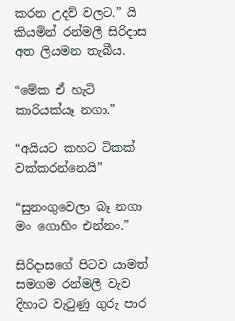කරන උදව් වලට.” යි කියමින් රන්මලී සිරිදාස අත ලියමන තැබීය.

“මේක ඒ හැටි කාරියක්යෑ නගා.”

“අයියට කහට ටිකක් වක්කරන්නෙයි”

“සුනංගුවෙලා බෑ නගා මං ගොහිං එන්නං.”

සිරිදාසගේ පිටව යාමත් සමගම රන්මලී වැව දිහාට වැටුණු ගුරු පාර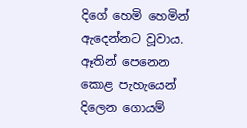දිගේ හෙමි හෙමින් ඇදෙන්නට වූවාය. ඈතින් පෙනෙන කොළ පැහැයෙන් දිලෙන ගොයම්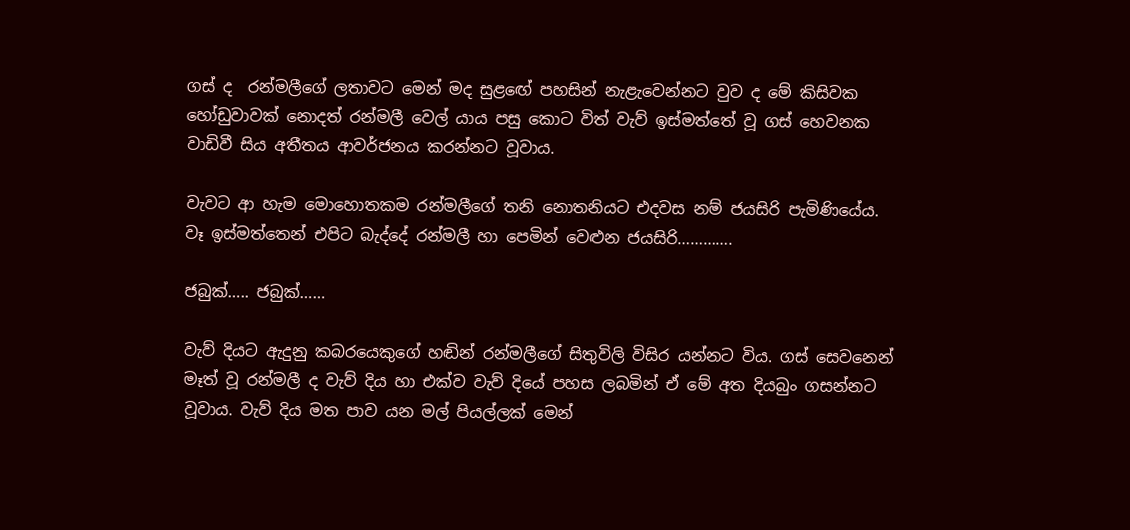ගස් ද  රන්මලීගේ ලතාවට මෙන් මද සුළඟේ පහසින් නැළැවෙන්නට වුව ද මේ කිසිවක හෝඩුවාවක් නොදත් රන්මලී වෙල් යාය පසු කොට විත් වැව් ඉස්මත්තේ වූ ගස් හෙවනක වාඩිවී සිය අතීතය ආවර්ජනය කරන්නට වූවාය.

වැවට ආ හැම මොහොතකම රන්මලීගේ තනි නොතනියට එදවස නම් ජයසිරි පැමිණියේය. වෑ ඉස්මත්තෙන් එපිට බැද්දේ රන්මලී හා පෙමින් වෙළුන ජයසිරි………….

ජබුක්….. ජබුක්……

වැව් දියට ඇදුනු කබරයෙකුගේ හඬින් රන්මලීගේ සිතුවිලි විසිර යන්නට විය. ගස් සෙවනෙන් මෑත් වූ රන්මලී ද වැව් දිය හා එක්ව වැව් දියේ පහස ලබමින් ඒ මේ අත දියබුං ගසන්නට වූවාය. වැව් දිය මත පාව යන මල් පියල්ලක් මෙන්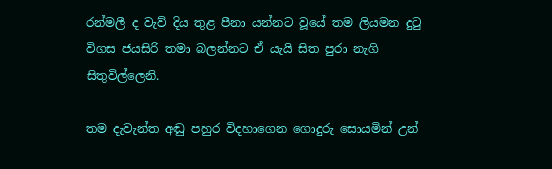රන්මලී ද වැව් දිය තුළ පීනා යන්නට වූයේ තම ලියමන දුටු විගස ජයසිරි තමා බලන්නට ඒ යැයි සිත පුරා නැගි සිතුවිල්ලෙනි.

තම දැවැන්ත අඬු පහුර විදහාගෙන ගොදුරු සොයමින් උන්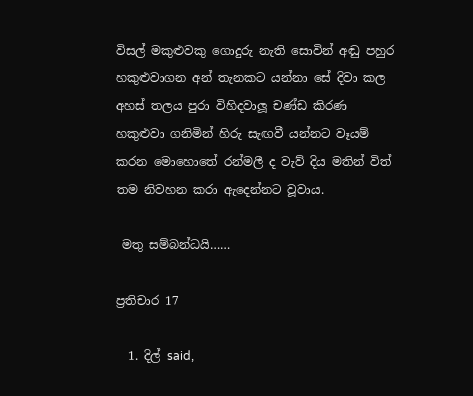විසල් මකුළුවකු ගොදුරු නැති සොවින් අඬු පහුර හකුළුවාගන අන් තැනකට යන්නා සේ දිවා කල අහස් තලය පුරා විහිදවාලූ චණ්ඩ කිරණ හකුළුවා ගනිමින් හිරු සැඟවී යන්නට වෑයම් කරන මොහොතේ රන්මලී ද වැව් දිය මතින් විත් තම නිවහන කරා ඇදෙන්නට වූවාය.

 මතු සම්බන්ධයි……

ප්‍රතිචාර 17

  1. දිල් said,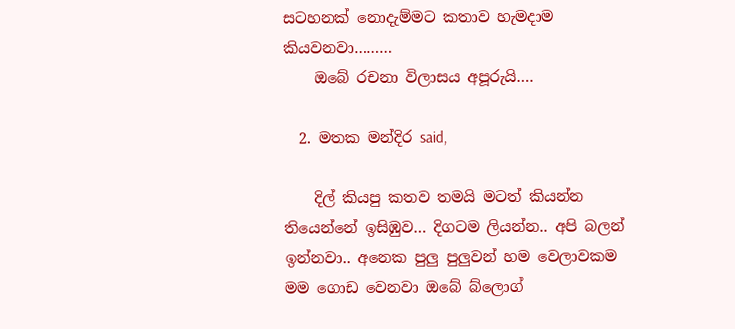සටහනක් නොදැම්මට කතාව හැමදාම කියවනවා………
    ඔබේ රචනා විලාසය අපූරුයි….

  2. මතක මන්දිර said,

    දිල් කියපු කතව තමයි මටත් කියන්න තියෙන්නේ ඉසිඹුව… දිගටම ලියන්න.. අපි බලන් ඉන්නවා.. අනෙක පුලු පුලුවන් හම වෙලාවකම මම ගොඩ වෙනවා ඔබේ බ්ලොග්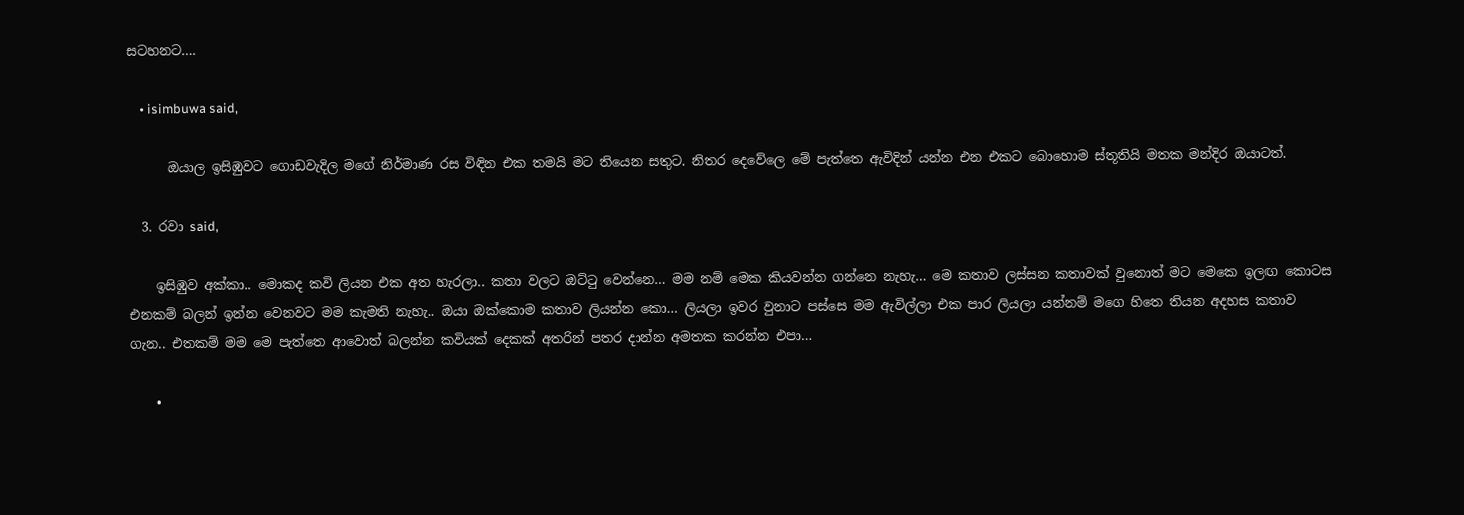සටහනට….

    • isimbuwa said,

      ඔයාල ඉසිඹුවට ගොඩවැදිල මගේ නිර්මාණ රස විඳින එක තමයි මට තියෙන සතුට. නිතර දෙවේලෙ මේ පැත්තෙ ඇවිදින් යන්න එන එකට බොහොම ස්තූතියි මතක මන්දිර ඔයාටත්.

  3. රවා said,

    ඉසිඹුව අක්කා.. මොකද කවි ලියන එක අත හැරලා.. කතා වලට ඔට්ටු වෙන්නෙ… මම නම් මෙක කියවන්න ගන්නෙ නැහැ… මෙ කතාව ලස්සන කතාවක් වුනොත් මට මෙකෙ ඉලඟ කොටස එනකම් බලන් ඉන්න වෙනවට මම කැමති නැහැ.. ඔයා ඔක්කොම කතාව ලියන්න කො… ලියලා ඉවර වුනාට පස්සෙ මම ඇවිල්ලා එක පාර ලියලා යන්නම් මගෙ හිතෙ තියන අදහස කතාව ගැන.. එතකම් මම මෙ පැත්තෙ ආවොත් බලන්න කවියක් දෙකක් අතරින් පතර දාන්න අමතක කරන්න එපා…

    •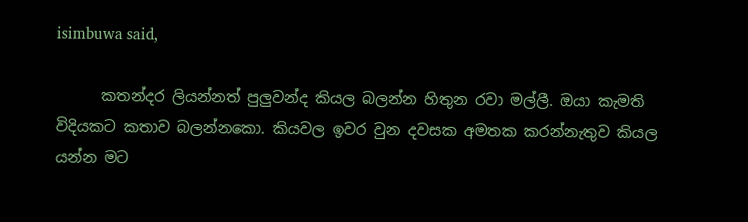isimbuwa said,

      කතන්දර ලියන්නත් පුලුවන්ද කියල බලන්න හිතුන රවා මල්ලී. ඔයා කැමති විදියකට කතාව බලන්නකො. කියවල ඉවර වුන දවසක අමතක කරන්නැතුව කියල යන්න මට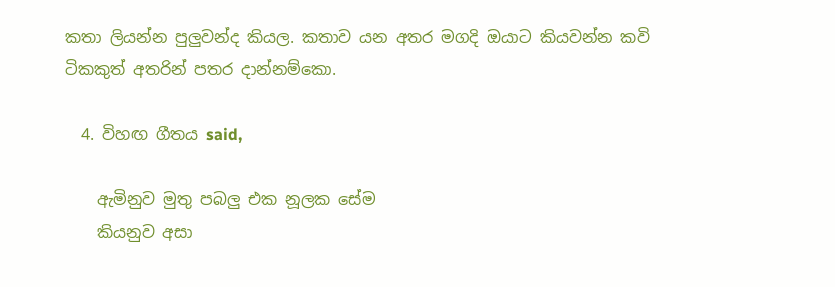කතා ලියන්න පුලුවන්ද කියල. කතාව යන අතර මගදි ඔයාට කියවන්න කවි ටිකකුත් අතරින් පතර දාන්නම්කො.

  4. විහඟ ගීතය said,

    ඇමිනුව මුතු පබලු එක නූලක සේම
    කියනුව අසා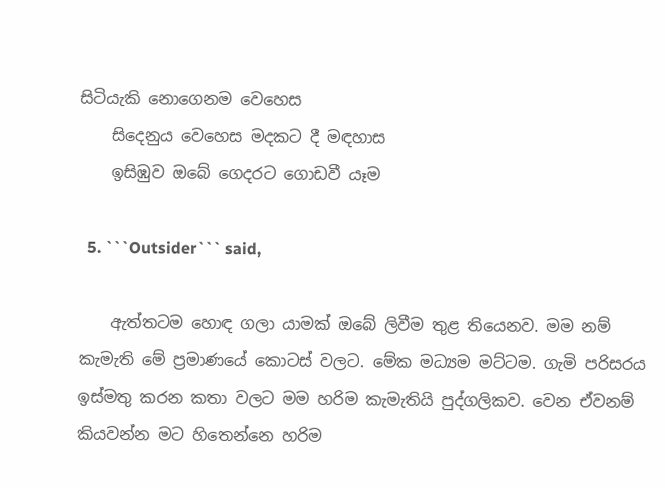සිටියැකි නොගෙනම වෙහෙස
    සිදෙනුය වෙහෙස මදකට දී මඳහාස
    ඉසිඹුව ඔබේ ගෙදරට ගොඩවී යෑම

  5. ```Outsider``` said,

    ඇත්තටම හොඳ ගලා යාමක් ඔබේ ලිවීම තුළ තියෙනව. මම නම් කැමැති මේ ප්‍රමාණයේ කොටස් වලට. මේක මධ්‍යම මට්ටම. ගැමි පරිසරය ඉස්මතු කරන කතා වලට මම හරිම කැමැතියි පුද්ගලිකව. වෙන ඒවනම් කියවන්න මට හිතෙන්නෙ හරිම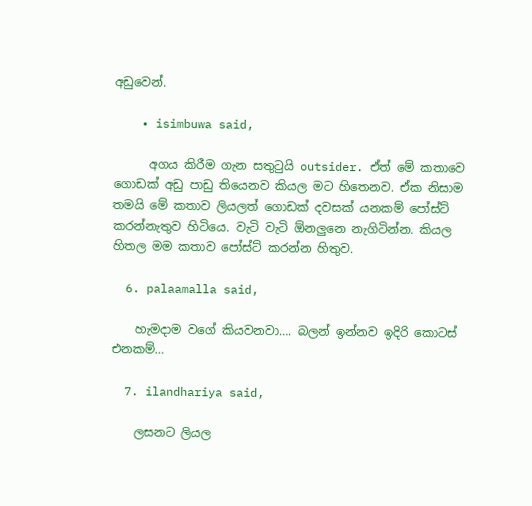අඩුවෙන්.

    • isimbuwa said,

      අගය කිරීම ගැන සතුටුයි outsider. ඒත් මේ කතාවෙ ගොඩක් අඩු පාඩු තියෙනව කියල මට හිතෙනව. ඒක නිසාම තමයි මේ කතාව ලියලත් ගොඩක් දවසක් යනකම් පෝස්ට් කරන්නැතුව හිටියෙ. වැටි වැටි ඕනලුනෙ නැගිටින්න. කියල හිතල මම කතාව පෝස්ට් කරන්න හිතුව.

  6. palaamalla said,

    හැමදාම වගේ කියවනවා…. බලන් ඉන්නව ඉදිරි කොටස් එනකම්…

  7. ilandhariya said,

    ලසනට ලියල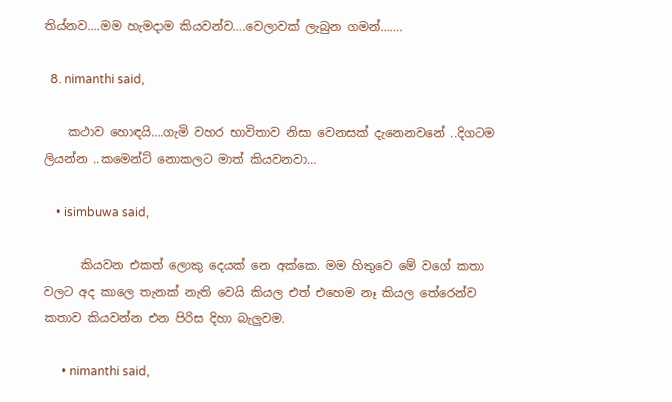තිය්නව….මම හැමදාම කියවන්ව….වෙලාවක් ලැබුන ගමන්…….

  8. nimanthi said,

    කථාව හොඳයි….ගැමි වහර භාවිතාව නිසා වෙනසක් දැනෙනවනේ ..දිගටම ලියන්න ..කමෙන්ට් නොකලට මාත් කියවනවා…

    • isimbuwa said,

      කියවන එකත් ලොකු දෙයක් නෙ අක්කෙ. මම හිතුවෙ මේ වගේ කතා වලට අද කාලෙ තැනක් නැති වෙයි කියල එත් එහෙම නෑ කියල තේරෙන්ව කතාව කියවන්න එන පිරිස දිහා බැලුවම.

      • nimanthi said,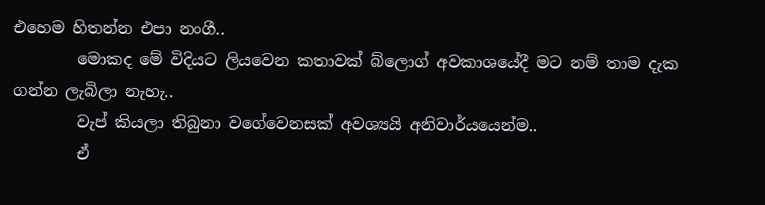එහෙම හිතන්න එපා නංගී..
        මොකද මේ විදියට ලියවෙන කතාවක් බ්ලොග් අවකාශයේදී මට නම් තාම දැක ගන්න ලැබිලා නැහැ..
        වැප් කියලා තිබුනා වගේවෙනසක් අවශ්‍යයි අනිවාර්යයෙන්ම..
        ඒ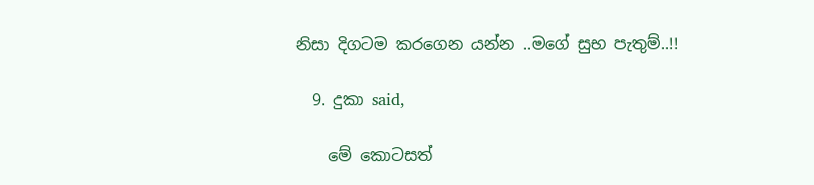නිසා දිගටම කරගෙන යන්න ..මගේ සුභ පැතුම්..!!

  9. දුකා said,

    මේ කොටසත්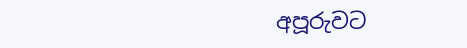අපූරුවට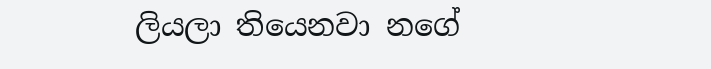ලියලා තියෙනවා නගේ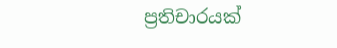ප්‍රතිචාරයක්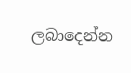ලබාදෙන්න